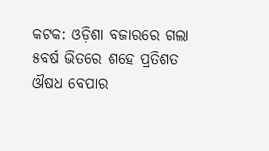କଟକ: ଓଡ଼ିଶା ବଜାରରେ ଗଲା ୫ବର୍ଷ ଭିତରେ ଶହେ ପ୍ରତିଶତ ଔଷଧ ବେପାର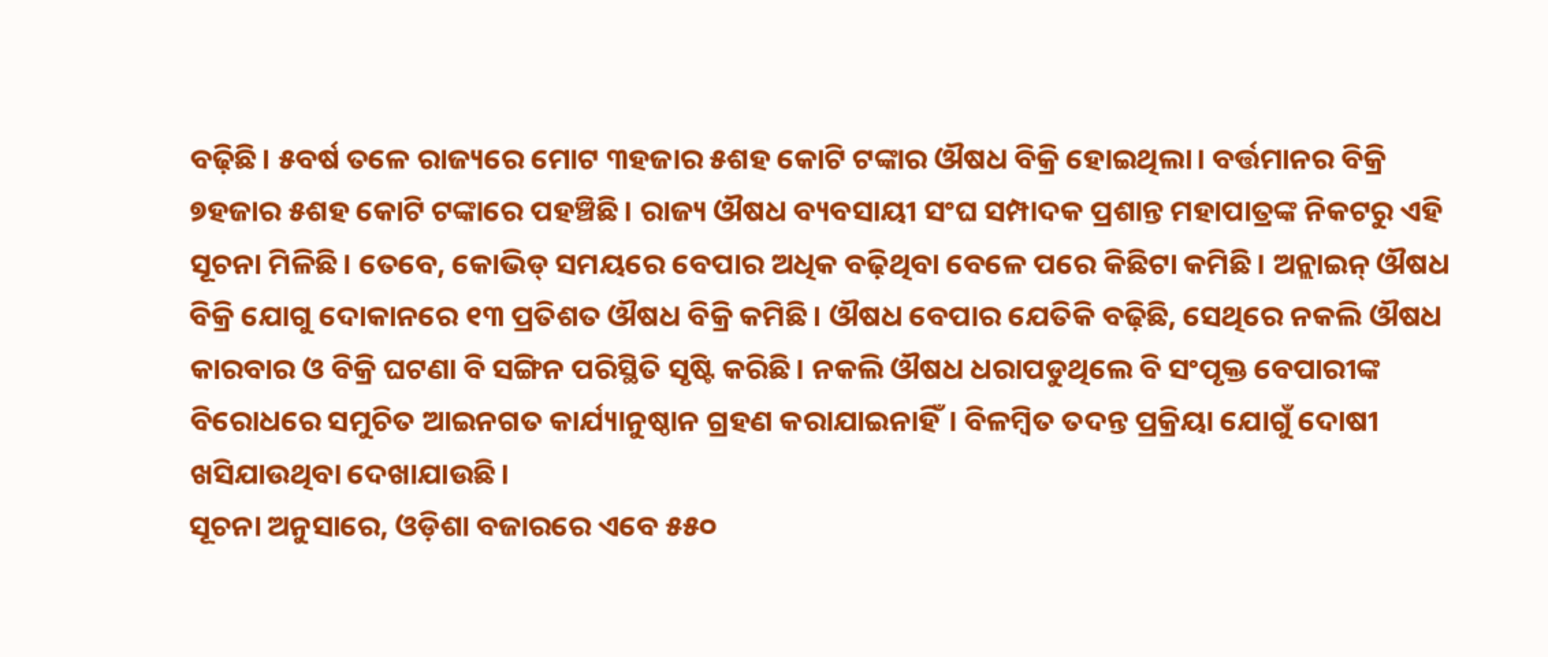ବଢ଼ିଛି। ୫ବର୍ଷ ତଳେ ରାଜ୍ୟରେ ମୋଟ ୩ହଜାର ୫ଶହ କୋଟି ଟଙ୍କାର ଔଷଧ ବିକ୍ରି ହୋଇଥିଲା। ବର୍ତ୍ତମାନର ବିକ୍ରି ୭ହଜାର ୫ଶହ କୋଟି ଟଙ୍କାରେ ପହଞ୍ଚିଛି। ରାଜ୍ୟ ଔଷଧ ବ୍ୟବସାୟୀ ସଂଘ ସମ୍ପାଦକ ପ୍ରଶାନ୍ତ ମହାପାତ୍ରଙ୍କ ନିକଟରୁ ଏହି ସୂଚନା ମିଳିଛି। ତେବେ, କୋଭିଡ୍ ସମୟରେ ବେପାର ଅଧିକ ବଢ଼ିଥିବା ବେଳେ ପରେ କିଛିଟା କମିଛି। ଅନ୍ଲାଇନ୍ ଔଷଧ ବିକ୍ରି ଯୋଗୁ ଦୋକାନରେ ୧୩ ପ୍ରତିଶତ ଔଷଧ ବିକ୍ରି କମିଛି। ଔଷଧ ବେପାର ଯେତିକି ବଢ଼ିଛି, ସେଥିରେ ନକଲି ଔଷଧ କାରବାର ଓ ବିକ୍ରି ଘଟଣା ବି ସଙ୍ଗିନ ପରିସ୍ଥିତି ସୃଷ୍ଟି କରିଛି। ନକଲି ଔଷଧ ଧରାପଡୁଥିଲେ ବି ସଂପୃକ୍ତ ବେପାରୀଙ୍କ ବିରୋଧରେ ସମୁଚିତ ଆଇନଗତ କାର୍ଯ୍ୟାନୁଷ୍ଠାନ ଗ୍ରହଣ କରାଯାଇନାହିଁ। ବିଳମ୍ବିତ ତଦନ୍ତ ପ୍ରକ୍ରିୟା ଯୋଗୁଁ ଦୋଷୀ ଖସିଯାଉଥିବା ଦେଖାଯାଉଛି।
ସୂଚନା ଅନୁସାରେ, ଓଡ଼ିଶା ବଜାରରେ ଏବେ ୫୫୦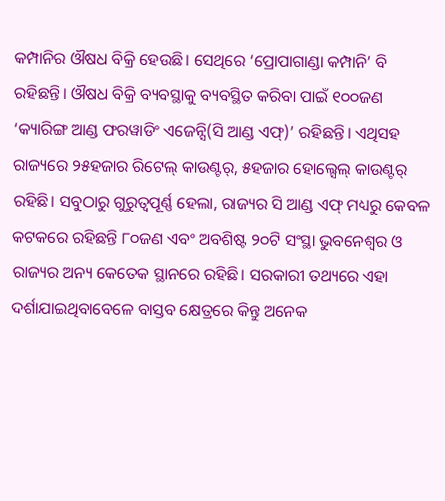କମ୍ପାନିର ଔଷଧ ବିକ୍ରି ହେଉଛି। ସେଥିରେ ‘ପ୍ରୋପାଗାଣ୍ଡା କମ୍ପାନି’ ବି ରହିଛନ୍ତି। ଔଷଧ ବିକ୍ରି ବ୍ୟବସ୍ଥାକୁ ବ୍ୟବସ୍ଥିତ କରିବା ପାଇଁ ୧୦୦ଜଣ ‘କ୍ୟାରିଙ୍ଗ ଆଣ୍ଡ ଫରୱାଡିଂ ଏଜେନ୍ସି(ସି ଆଣ୍ଡ ଏଫ୍)’ ରହିଛନ୍ତି। ଏଥିସହ ରାଜ୍ୟରେ ୨୫ହଜାର ରିଟେଲ୍ କାଉଣ୍ଟର୍, ୫ହଜାର ହୋଲ୍ସେଲ୍ କାଉଣ୍ଟର୍ ରହିଛି। ସବୁଠାରୁ ଗୁରୁତ୍ବପୂର୍ଣ୍ଣ ହେଲା, ରାଜ୍ୟର ସି ଆଣ୍ଡ ଏଫ୍ ମଧ୍ୟରୁ କେବଳ କଟକରେ ରହିଛନ୍ତି ୮୦ଜଣ ଏବଂ ଅବଶିଷ୍ଟ ୨୦ଟି ସଂସ୍ଥା ଭୁବନେଶ୍ବର ଓ ରାଜ୍ୟର ଅନ୍ୟ କେତେକ ସ୍ଥାନରେ ରହିଛି। ସରକାରୀ ତଥ୍ୟରେ ଏହା ଦର୍ଶାଯାଇଥିବାବେଳେ ବାସ୍ତବ କ୍ଷେତ୍ରରେ କିନ୍ତୁ ଅନେକ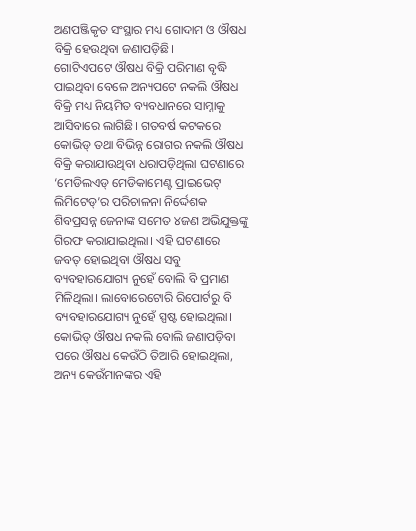ଅଣପଞ୍ଜିକୃତ ସଂସ୍ଥାର ମଧ୍ୟ ଗୋଦାମ ଓ ଔଷଧ ବିକ୍ରି ହେଉଥିବା ଜଣାପଡ଼ିଛି।
ଗୋଟିଏପଟେ ଔଷଧ ବିକ୍ରି ପରିମାଣ ବୃଦ୍ଧି ପାଇଥିବା ବେଳେ ଅନ୍ୟପଟେ ନକଲି ଔଷଧ ବିକ୍ରି ମଧ୍ୟ ନିୟମିତ ବ୍ୟବଧାନରେ ସାମ୍ନାକୁ ଆସିବାରେ ଲାଗିଛି। ଗତବର୍ଷ କଟକରେ କୋଭିଡ୍ ତଥା ବିଭିନ୍ନ ରୋଗର ନକଲି ଔଷଧ ବିକ୍ରି କରାଯାଉଥିବା ଧରାପଡ଼ିଥିଲା ଘଟଣାରେ ‘ମେଡିଲଏଡ୍ ମେଡିକାମେଣ୍ଟ ପ୍ରାଇଭେଟ୍ ଲିମିଟେଡ୍’ର ପରିଚାଳନା ନିର୍ଦ୍ଦେଶକ ଶିବପ୍ରସନ୍ନ ଜେନାଙ୍କ ସମେତ ୪ଜଣ ଅଭିଯୁକ୍ତଙ୍କୁ ଗିରଫ କରାଯାଇଥିଲା। ଏହି ଘଟଣାରେ ଜବତ୍ ହୋଇଥିବା ଔଷଧ ସବୁ ବ୍ୟବହାରଯୋଗ୍ୟ ନୁହେଁ ବୋଲି ବି ପ୍ରମାଣ ମିଳିଥିଲା। ଲାବୋରେଟୋରି ରିପୋର୍ଟରୁ ବି ବ୍ୟବହାରଯୋଗ୍ୟ ନୁହେଁ ସ୍ପଷ୍ଟ ହୋଇଥିଲା। କୋଭିଡ୍ ଔଷଧ ନକଲି ବୋଲି ଜଣାପଡ଼ିବା ପରେ ଔଷଧ କେଉଁଠି ତିଆରି ହୋଇଥିଲା, ଅନ୍ୟ କେଉଁମାନଙ୍କର ଏହି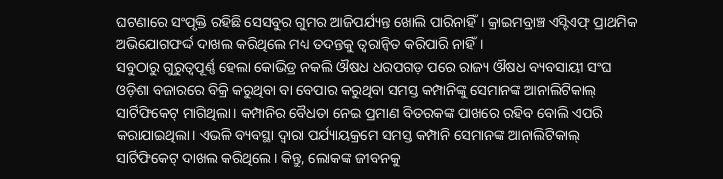ଘଟଣାରେ ସଂପୃକ୍ତି ରହିଛି ସେସବୁର ଗୁମର ଆଜିପର୍ଯ୍ୟନ୍ତ ଖୋଲି ପାରିନାହିଁ। କ୍ରାଇମବ୍ରାଞ୍ଚ ଏସ୍ଟିଏଫ୍ ପ୍ରାଥମିକ ଅଭିଯୋଗଫର୍ଦ୍ଦ ଦାଖଲ କରିଥିଲେ ମଧ୍ୟ ତଦନ୍ତକୁ ତ୍ବରାନ୍ବିତ କରିପାରି ନାହିଁ।
ସବୁଠାରୁ ଗୁରୁତ୍ବପୂର୍ଣ୍ଣ ହେଲା କୋଭିଡ୍ର ନକଲି ଔଷଧ ଧରପଗଡ଼ ପରେ ରାଜ୍ୟ ଔଷଧ ବ୍ୟବସାୟୀ ସଂଘ ଓଡ଼ିଶା ବଜାରରେ ବିକ୍ରି କରୁଥିବା ବା ବେପାର କରୁଥିବା ସମସ୍ତ କମ୍ପାନିଙ୍କୁ ସେମାନଙ୍କ ଆନାଲିଟିକାଲ୍ ସାର୍ଟିଫିକେଟ୍ ମାଗିଥିଲା। କମ୍ପାନିର ବୈଧତା ନେଇ ପ୍ରମାଣ ବିତରକଙ୍କ ପାଖରେ ରହିବ ବୋଲି ଏପରି କରାଯାଇଥିଲା। ଏଭଳି ବ୍ୟବସ୍ଥା ଦ୍ବାରା ପର୍ଯ୍ୟାୟକ୍ରମେ ସମସ୍ତ କମ୍ପାନି ସେମାନଙ୍କ ଆନାଲିଟିକାଲ୍ ସାର୍ଟିଫିକେଟ୍ ଦାଖଲ କରିଥିଲେ। କିନ୍ତୁ, ଲୋକଙ୍କ ଜୀବନକୁ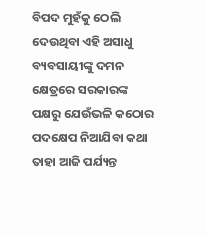ବିପଦ ମୁହଁକୁ ଠେଲି ଦେଉଥିବା ଏହି ଅସାଧୁ ବ୍ୟବସାୟୀଙ୍କୁ ଦମନ କ୍ଷେତ୍ରରେ ସରକାରଙ୍କ ପକ୍ଷରୁ ଯେଉଁଭଳି କଠୋର ପଦକ୍ଷେପ ନିଆଯିବା କଥା ତାହା ଆଜି ପର୍ଯ୍ୟନ୍ତ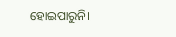ହୋଇପାରୁନି।